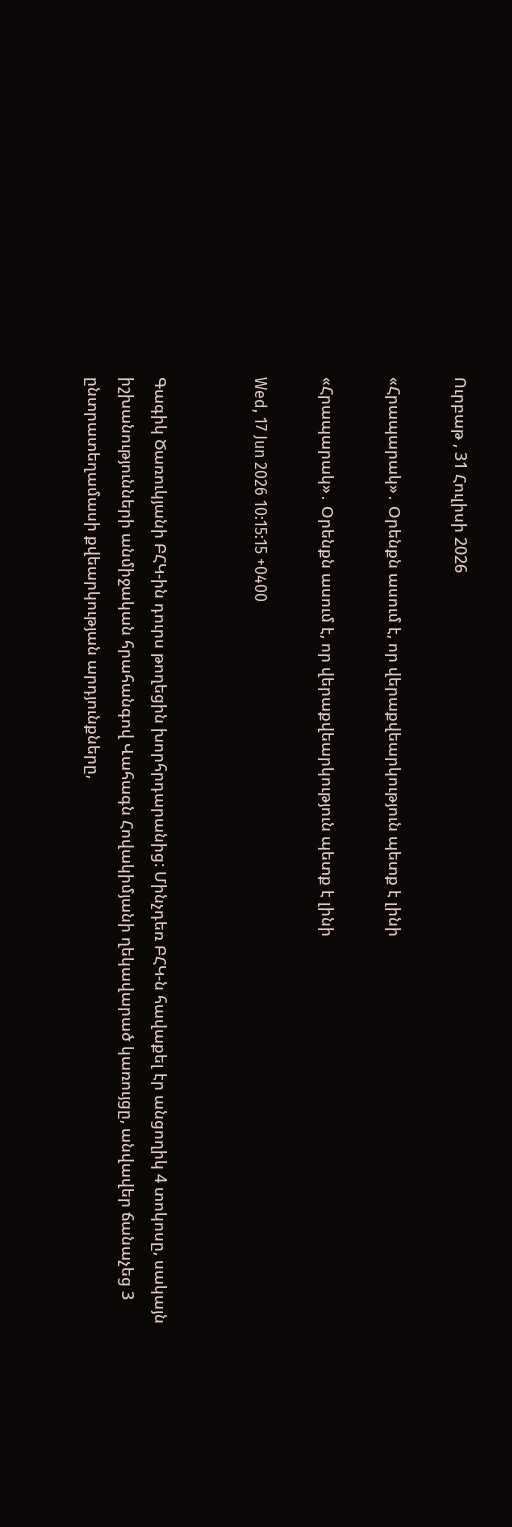Ուրբաթ , 31 Հուլիսի 2026

«Հրապարակ»․ Օրենքն ասում է, որ վերաքվեարկություն պետք է լինի

«Հրապարակ»․ Օրենքն ասում է, որ վերաքվեարկություն պետք է լինի

Wed, 17 Jun 2026 10:15:15 +0400


Գագիկ Ծառուկյանի ԲՀԿ-ին դուրս թողեցին խորհրդարանից: Մինչդեռ ԲՀԿ-ն հավաքել էր անցողիկ 4 տոկոսը, սակայն իշխանությունների անմիջական հրահանգով Վահագն Հովակիմյանի ղեկավարած կառույցը, անվավեր ճանաչեց 3 ընտրատեղամասի քվեարկության արդյունքները,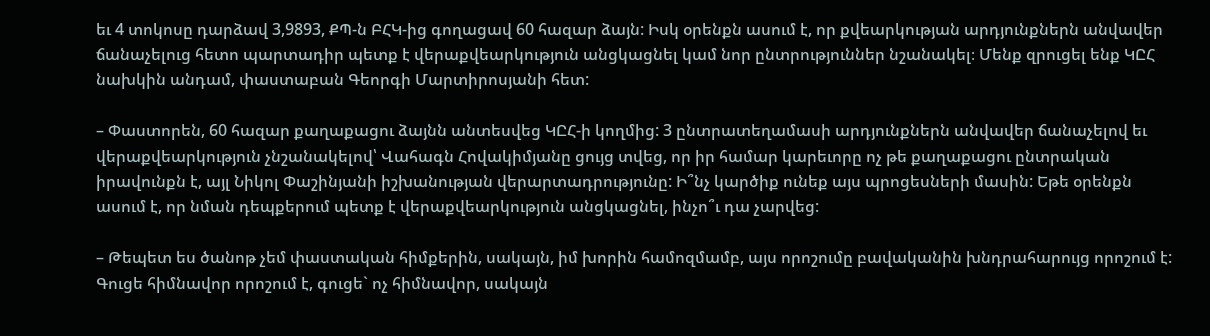եւ 4 տոկոսը դարձավ 3,9893, ՔՊ-ն ԲՀԿ-ից գողացավ 60 հազար ձայն: Իսկ օրենքն ասում է, որ քվեարկության արդյունքներն անվավեր ճանաչելուց հետո պարտադիր պետք է վերաքվեարկություն անցկացնել կամ նոր ընտրություններ նշանակել։ Մենք զրուցել ենք ԿԸՀ նախկին անդամ, փաստաբան Գեորգի Մարտիրոսյանի հետ:

– Փաստորեն, 60 հազար քաղաքացու ձայնն անտեսվեց ԿԸՀ-ի կողմից: 3 ընտրատեղամասի արդյունքներն անվավեր ճանաչելով եւ վերաքվեարկություն չնշանակելով՝ Վահագն Հովակիմյանը ցույց տվեց, որ իր համար կարեւորը ոչ թե քաղաքացու ընտրական իրավունքն է, այլ Նիկոլ Փաշինյանի իշխանության վերարտադրությունը: Ի՞նչ կարծիք ունեք այս պրոցեսների մասին: Եթե օրենքն ասում է, որ նման դեպքերում պետք է վերաքվեարկություն անցկացնել, ինչո՞ւ դա չարվեց:

– Թեպետ ես ծանոթ չեմ փաստական հիմքերին, սակայն, իմ խորին համոզմամբ, այս որոշումը բավականին խնդրահարույց որոշում է: Գուցե հիմնավոր որոշում է, գուցե` ոչ հիմնավոր, սակայն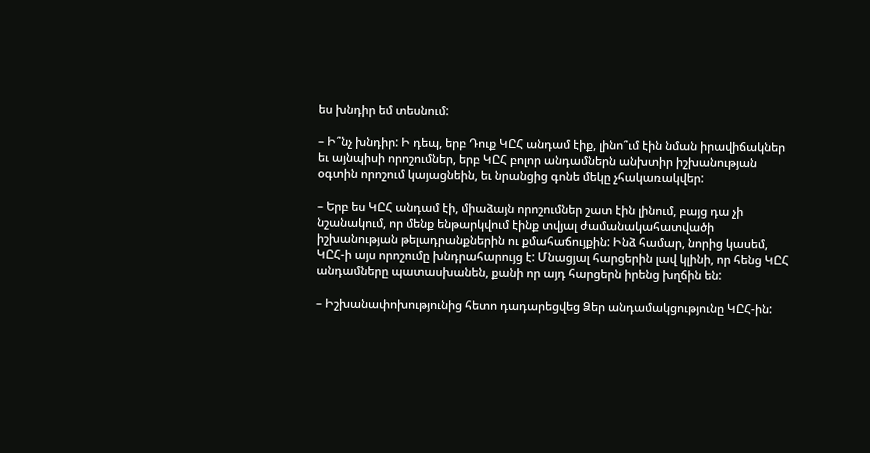ես խնդիր եմ տեսնում:

– Ի՞նչ խնդիր: Ի դեպ, երբ Դուք ԿԸՀ անդամ էիք, լինո՞ւմ էին նման իրավիճակներ եւ այնպիսի որոշումներ, երբ ԿԸՀ բոլոր անդամներն անխտիր իշխանության օգտին որոշում կայացնեին, եւ նրանցից գոնե մեկը չհակառակվեր:

– Երբ ես ԿԸՀ անդամ էի, միաձայն որոշումներ շատ էին լինում, բայց դա չի նշանակում, որ մենք ենթարկվում էինք տվյալ ժամանակահատվածի իշխանության թելադրանքներին ու քմահաճույքին: Ինձ համար, նորից կասեմ, ԿԸՀ-ի այս որոշումը խնդրահարույց է: Մնացյալ հարցերին լավ կլինի, որ հենց ԿԸՀ անդամները պատասխանեն, քանի որ այդ հարցերն իրենց խղճին են:

– Իշխանափոխությունից հետո դադարեցվեց Ձեր անդամակցությունը ԿԸՀ-ին: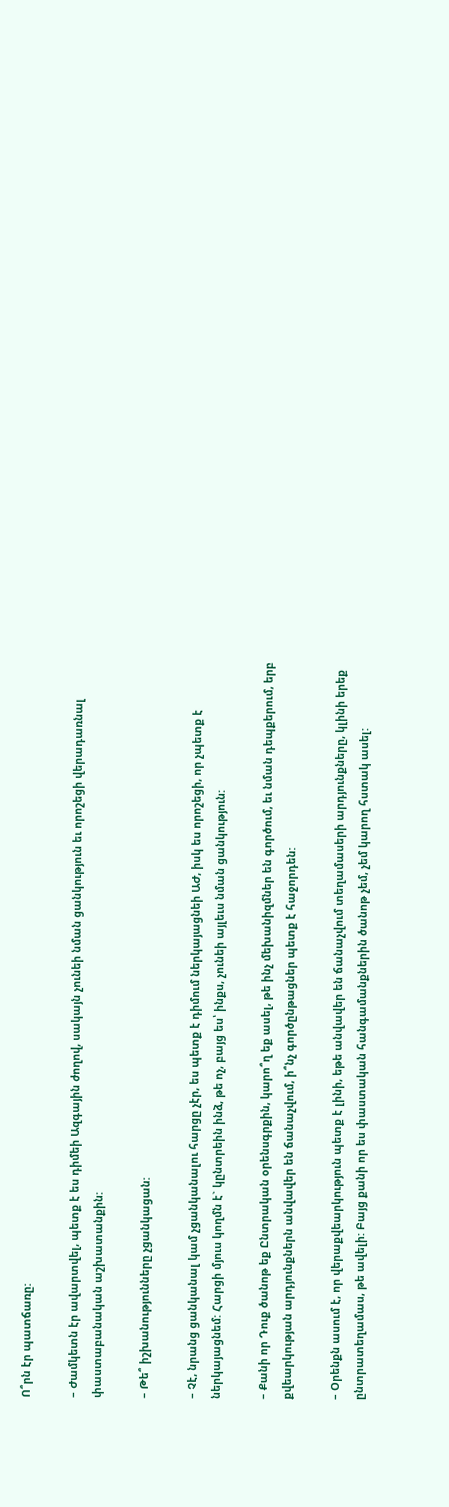Ո՞րն էր պատճառը:

– Ժամկետն էր ավարտվել, պետք է ես դիմեի Ազգային ժողով, սակայն չունեի նման ցանկություն եւ որոշեցի վերադառնալ փաստաբանական աշխատանքին:

– Թե՞ իշխանությունները չցանկացան:

– Չէ, նրանց ցանկանալ կամ չցանկանալու հարցը չէր, ես պետք է դիմում ներկայացնեի ԱԺ, իսկ ես որոշեցի, որ չպետք է ներկայացնեմ: Հարցի մյուս կողմն է` կընտրեին ինձ, թե ոչ, բայց ես՝ ինքս, չունեի այլեւս նման ցանկություն:

– Քանի որ Դուք ծանոթ եք Ընտրական օրենսգրքին, կարո՞ղ եք ասել, թե ինչ մեխանիզմներ են գործում, եւ նման դեպքերում, երբ քվեարկության արդյունքներն անվավեր են ճանաչվում, ի՞նչ գործընթացներ պետք է հաջորդեն:

– Օրենքն ասում է, որ վերաքվեարկություն պետք է լինի, եթե անվավեր են ճանաչվում տեղամասերի արդյունքները, կլինի երեք ընտրատեղամաս, թե ավելի: Բայց քանի որ ես փաստական հանգամանքներին ծանոթ չեմ, չեմ կարող հստակ ասել: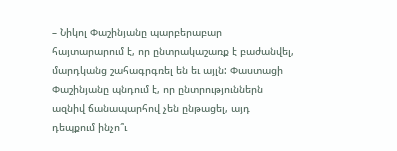– Նիկոլ Փաշինյանը պարբերաբար հայտարարում է, որ ընտրակաշառք է բաժանվել, մարդկանց շահագրգռել են եւ այլն: Փաստացի Փաշինյանը պնդում է, որ ընտրություններն ազնիվ ճանապարհով չեն ընթացել, այդ դեպքում ինչո՞ւ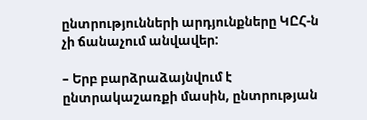ընտրությունների արդյունքները ԿԸՀ-ն չի ճանաչում անվավեր:

– Երբ բարձրաձայնվում է ընտրակաշառքի մասին, ընտրության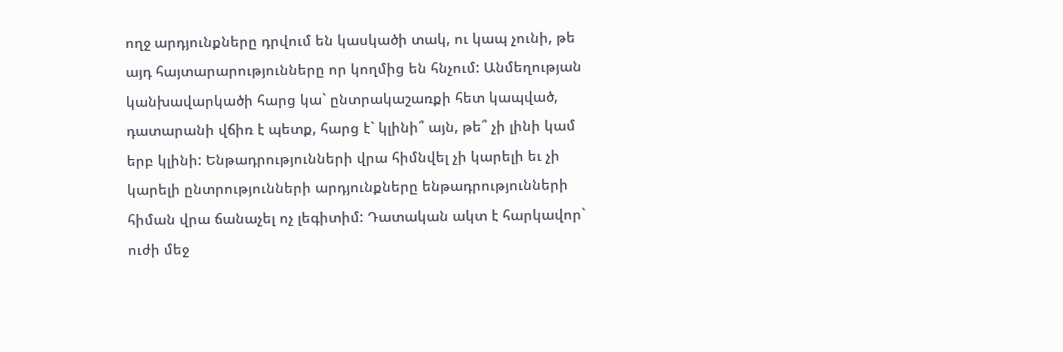ողջ արդյունքները դրվում են կասկածի տակ, ու կապ չունի, թե այդ հայտարարությունները որ կողմից են հնչում: Անմեղության կանխավարկածի հարց կա` ընտրակաշառքի հետ կապված, դատարանի վճիռ է պետք, հարց է` կլինի՞ այն, թե՞ չի լինի կամ երբ կլինի: Ենթադրությունների վրա հիմնվել չի կարելի եւ չի կարելի ընտրությունների արդյունքները ենթադրությունների հիման վրա ճանաչել ոչ լեգիտիմ: Դատական ակտ է հարկավոր` ուժի մեջ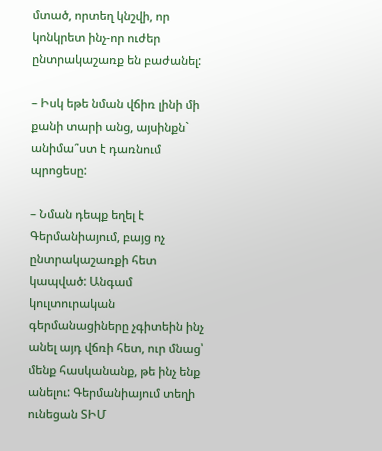մտած, որտեղ կնշվի, որ կոնկրետ ինչ-որ ուժեր ընտրակաշառք են բաժանել:

– Իսկ եթե նման վճիռ լինի մի քանի տարի անց, այսինքն` անիմա՞ստ է դառնում պրոցեսը:

– Նման դեպք եղել է Գերմանիայում, բայց ոչ ընտրակաշառքի հետ կապված: Անգամ կուլտուրական գերմանացիները չգիտեին ինչ անել այդ վճռի հետ, ուր մնաց՝ մենք հասկանանք, թե ինչ ենք անելու: Գերմանիայում տեղի ունեցան ՏԻՄ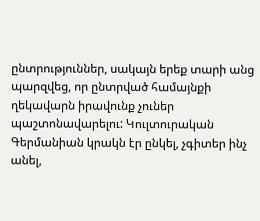ընտրություններ, սակայն երեք տարի անց պարզվեց, որ ընտրված համայնքի ղեկավարն իրավունք չուներ պաշտոնավարելու: Կուլտուրական Գերմանիան կրակն էր ընկել, չգիտեր ինչ անել,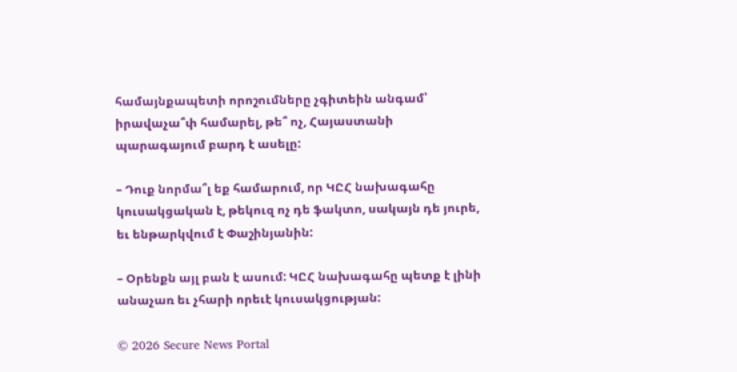համայնքապետի որոշումները չգիտեին անգամ՝ իրավաչա՞փ համարել, թե՞ ոչ, Հայաստանի պարագայում բարդ է ասելը:

– Դուք նորմա՞լ եք համարում, որ ԿԸՀ նախագահը կուսակցական է, թեկուզ ոչ դե ֆակտո, սակայն դե յուրե, եւ ենթարկվում է Փաշինյանին:

– Օրենքն այլ բան է ասում: ԿԸՀ նախագահը պետք է լինի անաչառ եւ չհարի որեւէ կուսակցության:

© 2026 Secure News Portal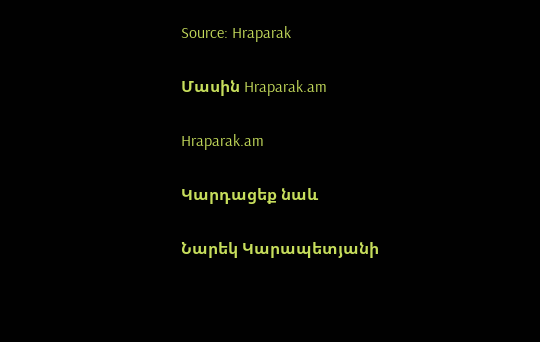Source: Hraparak

Մասին Hraparak.am

Hraparak.am

Կարդացեք նաև

Նարեկ Կարապետյանի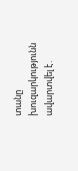տանը խուզարկությունն ավարտվել է․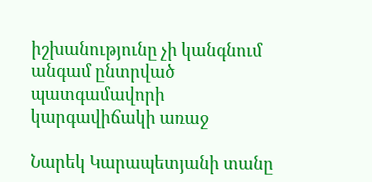իշխանությունը չի կանգնում անգամ ընտրված պատգամավորի կարգավիճակի առաջ

Նարեկ Կարապետյանի տանը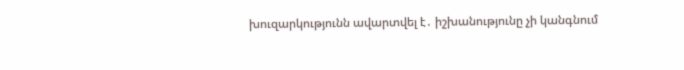խուզարկությունն ավարտվել է․ իշխանությունը չի կանգնում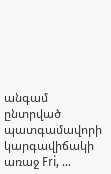անգամ ընտրված պատգամավորի կարգավիճակի առաջ Fri, …